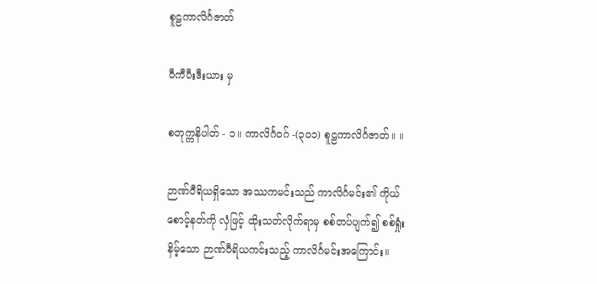စူဠကာလိင်္ဂဇာတ်

ဝီကီပီးဒီးယား မှ

စတုက္ကနိပါတ် - ၁။ ကာလိင်္ဂဝဂ် -(၃၀၁) စူဠကာလိင်္ဂဇာတ်။ ။

ဉာဏ်ဝီရိယရှိသော အဿကမင်းသည် ကာလိင်္ဂမင်း၏ ကိုယ်စောင့်နတ်ကို လှံဖြင့် ထိုးသတ်လိုက်ရာမှ စစ်တပ်ပျက်၍ စစ်ရှုံးနိမ့်သော ဉာဏ်ဝီရိယကင်းသည့် ကာလိင်္ဂမင်းအကြောင်း။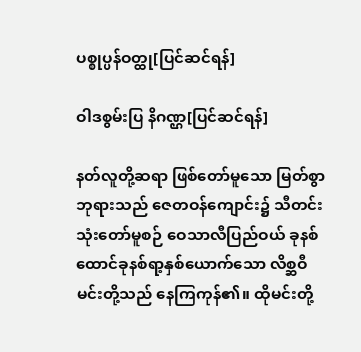ပစ္စုပ္ပန်ဝတ္ထု[ပြင်ဆင်ရန်]

ဝါဒစွမ်းပြ နိဂဏ္ဌ[ပြင်ဆင်ရန်]

နတ်လူတို့ဆရာ ဖြစ်တော်မူသော မြတ်စွာဘုရားသည် ဇေတဝန်ကျောင်း၌ သီတင်းသုံးတော်မူစဉ် ဝေသာလီပြည်ဝယ် ခုနစ်ထောင်ခုနစ်ရာ့နှစ်ယောက်သော လိစ္ဆဝီမင်းတို့သည် နေကြကုန်၏။ ထိုမင်းတို့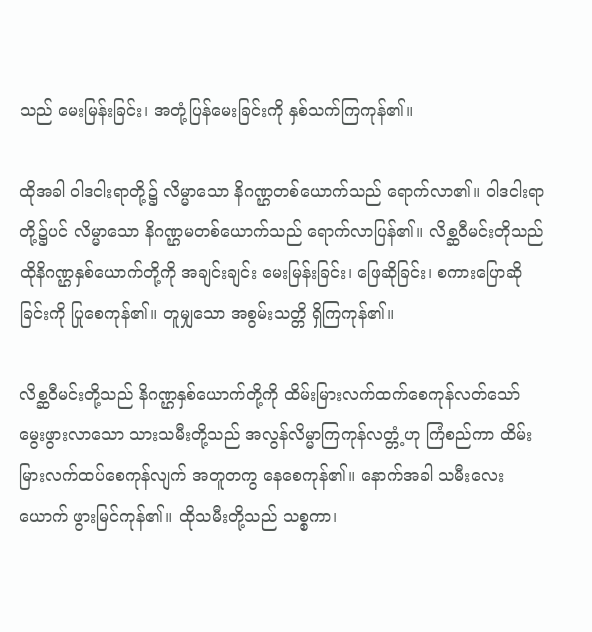သည် မေးမြန်းခြင်း၊ အတုံ့ပြန်မေးခြင်းကို နှစ်သက်ကြကုန်၏။

ထိုအခါ ဝါဒငါးရာတို့၌ လိမ္မာသော နိဂဏ္ဌတစ်ယောက်သည် ရောက်လာ၏။ ဝါဒငါးရာတို့၌ပင် လိမ္မာသော နိဂဏ္ဌမတစ်ယောက်သည် ရောက်လာပြန်၏။ လိစ္ဆဝီမင်းတိုသည် ထိုနိဂဏ္ဌနှစ်ယောက်တို့ကို အချင်းချင်း မေးမြန်းခြင်း၊ ဖြေဆိုခြင်း၊ စကားပြောဆိုခြင်းကို ပြုစေကုန်၏။ တူမျှသော အစွမ်းသတ္တိ ရှိကြကုန်၏။

လိစ္ဆဝီမင်းတို့သည် နိဂဏ္ဌနှစ်ယောက်တို့ကို ထိမ်းမြားလက်ထက်စေကုန်လတ်သော် မွေးဖွားလာသော သားသမီးတို့သည် အလွန်လိမ္မာကြကုန်လတ္တံ့ဟု ကြံစည်ကာ ထိမ်းမြားလက်ထပ်စေကုန်လျက် အတူတကွ နေစေကုန်၏။ နောက်အခါ သမီးလေးယောက် ဖွားမြင်ကုန်၏။ ထိုသမီးတို့သည် သစ္စကာ၊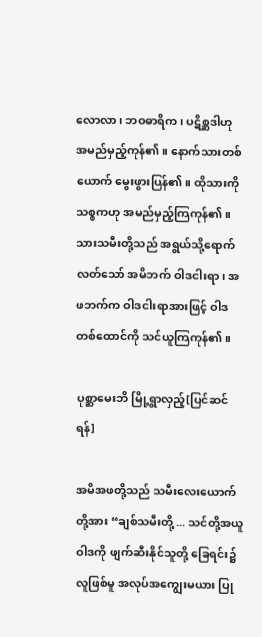လောလာ၊ ဘဝဓာရိက၊ ပဋိစ္ဆဒါဟု အမည်မှည့်ကုန်၏။ နောက်သားတစ်ယောက် မွေးဖွားပြန်၏။ ထိုသားကို သစ္စကဟု အမည်မှည့်ကြကုန်၏။ သားသမီးတို့သည် အရွယ်သို့ရောက်လတ်သော် အမိဘက် ဝါဒငါးရာ၊ အဖဘက်က ဝါဒငါးရာအားဖြင့် ဝါဒတစ်ထောင်ကို သင်ယူကြကုန်၏။

ပုစ္ဆာမေးဘိ မြို့ရွာလှည့်[ပြင်ဆင်ရန်]

အမိအဖတို့သည် သမီးလေးယောက်တို့အား “ချစ်သမီးတို့ ... သင်တို့အယူဝါဒကို ဖျက်ဆီးနိုင်သူတို့ ခြေရင်း၌လူဖြစ်မူ အလုပ်အကျွေးမယား ပြု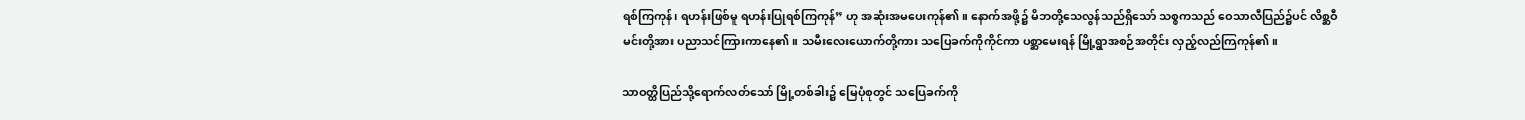ရစ်ကြကုန်၊ ရဟန်းဖြစ်မူ ရဟန်းပြုရစ်ကြကုန်” ဟု အဆုံးအမပေးကုန်၏။ နောက်အဖို့၌ မိဘတို့သေလွန်သည်ရှိသော် သစ္စကသည် ဝေသာလီပြည်၌ပင် လိစ္ဆဝီမင်းတို့အား ပညာသင်ကြားကာနေ၏။ သမီးလေးယောက်တို့ကား သပြေခက်ကိုကိုင်ကာ ပစ္ဆာမေးရန် မြို့ရွာအစဉ်အတိုင်း လှည့်လည်ကြကုန်၏။

သာဝတ္ထိပြည်သို့ရောက်လတ်သော် မြို့တစ်ခါး၌ မြေပုံစုတွင် သပြေခက်ကို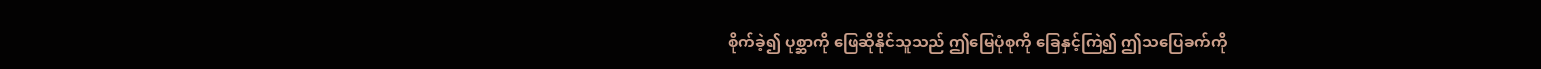စိုက်ခဲ့၍ ပုစ္ဆာကို ဖြေဆိုနိုင်သူသည် ဤမြေပုံစုကို ခြေနှင့်ကြဲ၍ ဤသပြေခက်ကို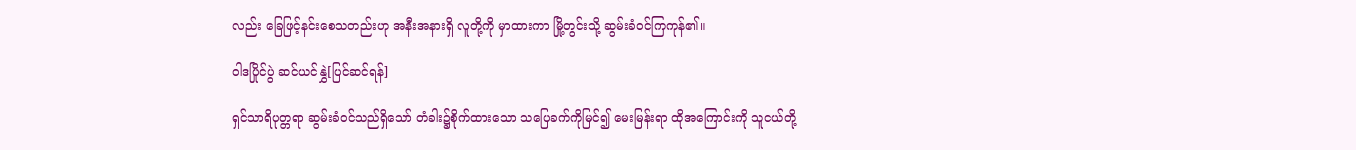လည်း ခြေဖြင့်နင်းစေသတည်းဟု အနီးအနားရှိ လူတို့ကို မှာထားကာ မြို့တွင်းသို့ ဆွမ်းခံဝင်ကြကုန်၏။

ဝါဒပြိုင်ပွဲ ဆင်ယင်နွှဲ[ပြင်ဆင်ရန်]

ရှင်သာရိပုတ္တရာ ဆွမ်းခံဝင်သည်ရှိသော် တံခါး၌စိုက်ထားသော သပြေခက်ကိုမြင်၍ မေးမြန်းရာ ထိုအကြောင်းကို သူငယ်တို့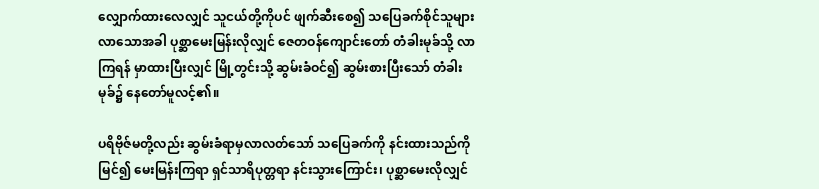လျှောက်ထားလေလျှင် သူငယ်တို့ကိုပင် ဖျက်ဆီးစေ၍ သပြေခက်စိုင်သူများ လာသောအခါ ပုစ္ဆာမေးမြန်းလိုလျှင် ဇေတဝန်ကျောင်းတော် တံခါးမုခ်သို့ လာကြရန် မှာထားပြီးလျှင် မြို့တွင်းသို့ ဆွမ်းခံဝင်၍ ဆွမ်းစားပြီးသော် တံခါးမုခ်၌ နေတော်မူလင့်၏။

ပရိဗိုဇ်မတို့လည်း ဆွမ်းခံရာမှလာလတ်သော် သပြေခက်ကို နင်းထားသည်ကိုမြင်၍ မေးမြန်းကြရာ ရှင်သာရိပုတ္တရာ နင်းသွားကြောင်း၊ ပုစ္ဆာမေးလိုလျှင်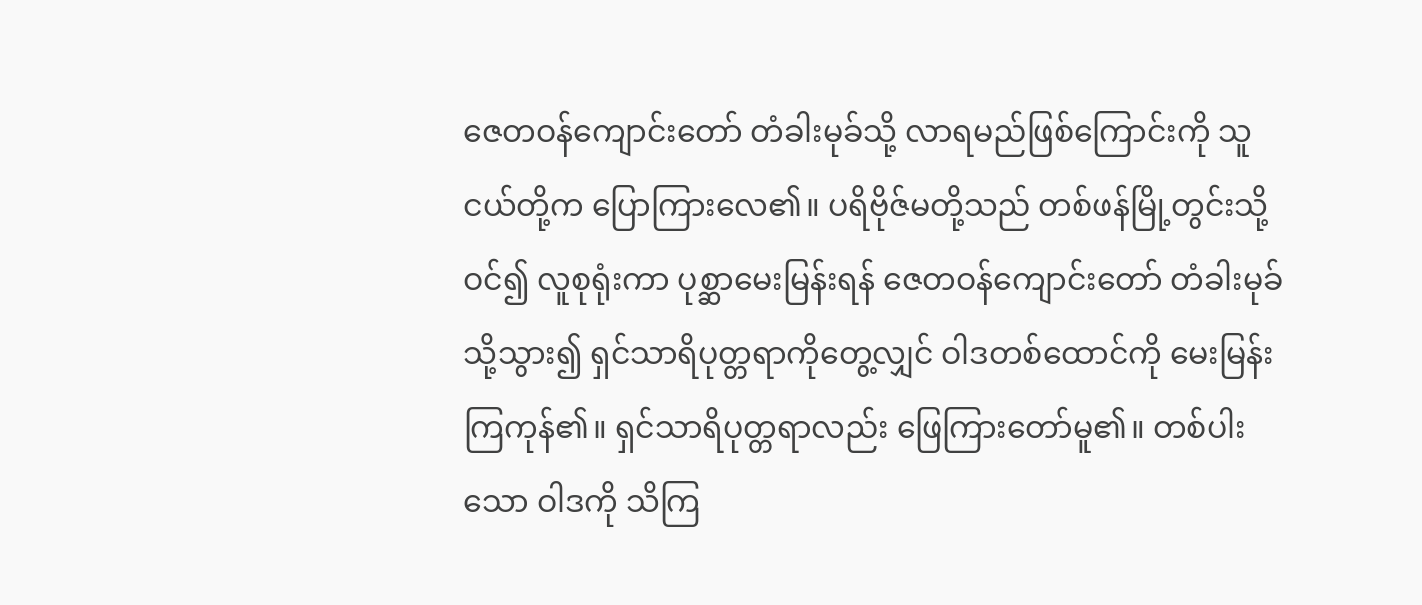ဇေတဝန်ကျောင်းတော် တံခါးမုခ်သို့ လာရမည်ဖြစ်ကြောင်းကို သူငယ်တို့က ပြောကြားလေ၏။ ပရိဗိုဇ်မတို့သည် တစ်ဖန်မြို့တွင်းသို့ဝင်၍ လူစုရုံးကာ ပုစ္ဆာမေးမြန်းရန် ဇေတဝန်ကျောင်းတော် တံခါးမုခ်သို့သွား၍ ရှင်သာရိပုတ္တရာကိုတွေ့လျှင် ဝါဒတစ်ထောင်ကို မေးမြန်းကြကုန်၏။ ရှင်သာရိပုတ္တရာလည်း ဖြေကြားတော်မူ၏။ တစ်ပါးသော ဝါဒကို သိကြ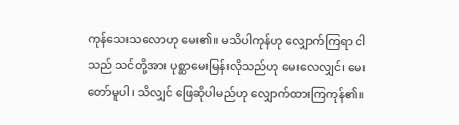ကုန်သေးသလောဟု မေး၏။ မသိပါကုန်ဟု လျှောက်ကြရာ ငါသည် သင်တို့အား ပုစ္ဆာမေးမြန်းလိုသည်ဟု မေးလေလျှင်၊ မေးတော်မူပါ၊ သိလျှင် ဖြေဆိုပါမည်ဟု လျှောက်ထားကြကုန်၏။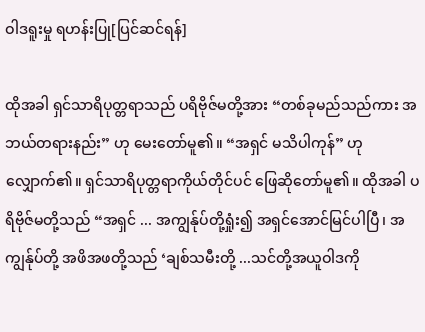ဝါဒရူးမှု ရဟန်းပြု[ပြင်ဆင်ရန်]

ထိုအခါ ရှင်သာရိပုတ္တရာသည် ပရိဗိုဇ်မတို့အား “တစ်ခုမည်သည်ကား အဘယ်တရားနည်း” ဟု မေးတော်မူ၏။ “အရှင် မသိပါကုန်” ဟု လျှောက်၏။ ရှင်သာရိပုတ္တရာကိုယ်တိုင်ပင် ဖြေဆိုတော်မူ၏။ ထိုအခါ ပရိဗိုဇ်မတို့သည် “အရှင် ... အကျွန်ုပ်တို့ရှုံး၍ အရှင်အောင်မြင်ပါပြီ၊ အကျွန်ုပ်တို့ အဖိအဖတို့သည် ‘ချစ်သမီးတို့ ...သင်တို့အယူဝါဒကို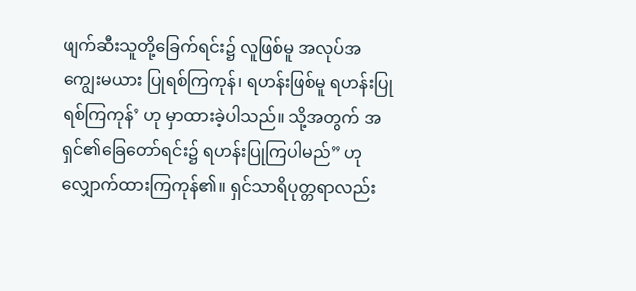ဖျက်ဆီးသူတို့ခြေက်ရင်း၌ လူဖြစ်မူ အလုပ်အကျွေးမယား ပြုရစ်ကြကုန်၊ ရဟန်းဖြစ်မူ ရဟန်းပြုရစ်ကြကုန်’ ဟု မှာထားခဲ့ပါသည်။ သို့အတွက် အရှင်၏ခြေတော်ရင်း၌ ရဟန်းပြုကြပါမည်” ဟု လျှောက်ထားကြကုန်၏။ ရှင်သာရိပုတ္တရာလည်း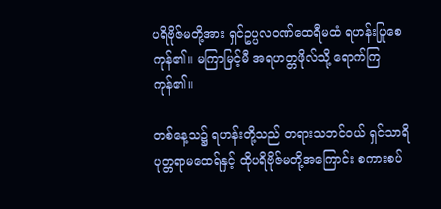ပရိဗိုဇ်မတို့အား ရှင်ဥပ္ပလဝဏ်ထေရီမထံ ရဟန်းပြုစေကုန်၏။ မကြာမြင့်မီ အရဟတ္တဖိုလ်သို့ ရောက်ကြကုန်၏။

တစ်နေ့သ၌ ရဟန်းတို့သည် တရားသဘင်ဝယ် ရှင်သာရိပုတ္တရာမထေရ်နှင့် ထိုပရိဗိုဇ်မတို့အကြောင်း စကားစပ်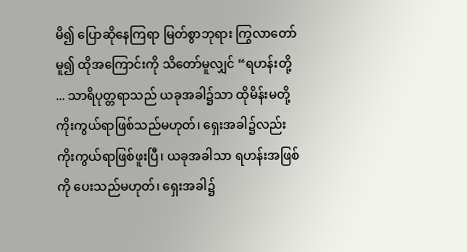မိ၍ ပြောဆိုနေကြရာ မြတ်စွာဘုရား ကြွလာတော်မူ၍ ထိုအကြောင်းကို သိတော်မူလျှင် “ရဟန်းတို့ ... သာရိပုတ္တရာသည် ယခုအခါ၌သာ ထိုမိန်းမတို့ ကိုးကွယ်ရာဖြစ်သည်မဟုတ်၊ ရှေးအခါ၌လည်း ကိုးကွယ်ရာဖြစ်ဖူးပြီ၊ ယခုအခါသာ ရဟန်းအဖြစ်ကို ပေးသည်မဟုတ်၊ ရှေးအခါ၌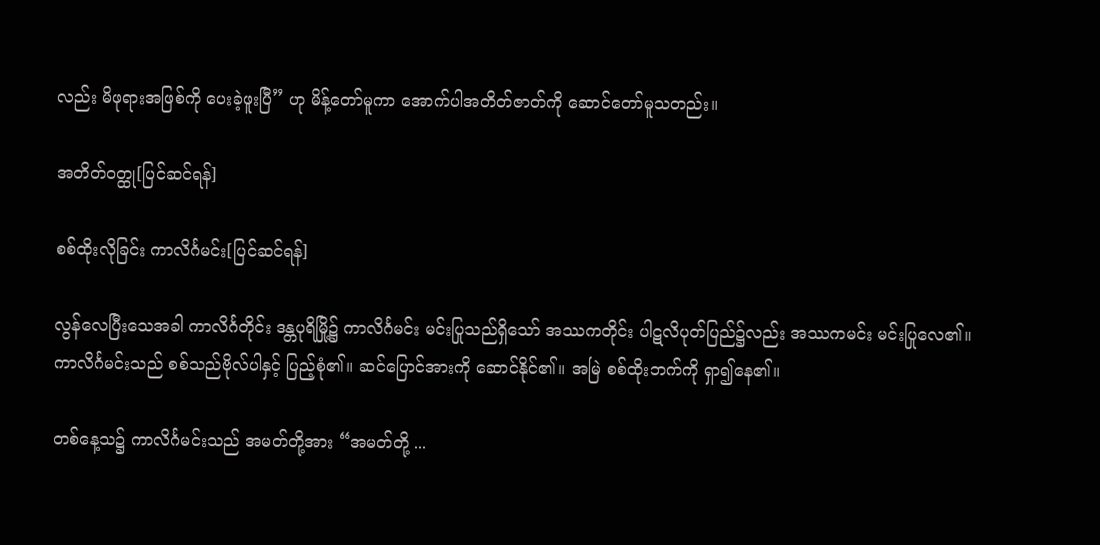လည်း မိဖုရားအဖြစ်ကို ပေးခဲ့ဖူးပြီ” ဟု မိန့်တော်မူကာ အောက်ပါအတိတ်ဇာတ်ကို ဆောင်တော်မူသတည်း။

အတိတ်ဝတ္ထု[ပြင်ဆင်ရန်]

စစ်ထိုးလိုခြင်း ကာလိင်္ဂမင်း[ပြင်ဆင်ရန်]

လွန်လေပြီးသေအခါ ကာလိင်္ဂတိုင်း ဒန္တပုရိမြို့၌ ကာလိင်္ဂမင်း မင်းပြုသည်ရှိသော် အဿကတိုင်း ပါဋလိပုတ်ပြည်၌လည်း အဿကမင်း မင်းပြုလေ၏။ ကာလိင်္ဂမင်းသည် စစ်သည်ဗိုလ်ပါနှင့် ပြည့်စုံ၏။ ဆင်ပြောင်အားကို ဆောင်နိုင်၏။ အမြဲ စစ်ထိုးဘက်ကို ရှာ၍နေ၏။

တစ်နေ့သ၌ ကာလိင်္ဂမင်းသည် အမတ်တို့အား “အမတ်တို့ ...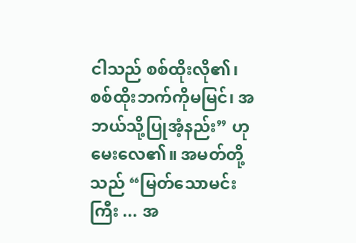ငါသည် စစ်ထိုးလို၏၊ စစ်ထိုးဘက်ကိုမမြင်၊ အဘယ်သို့ပြုအံ့နည်း” ဟု မေးလေ၏။ အမတ်တို့သည် “မြတ်သောမင်းကြီး ... အ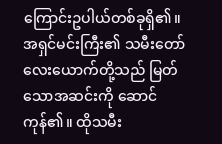ကြောင်းဥပါယ်တစ်ခုရှိ၏။ အရှင်မင်းကြီး၏ သမီးတော်လေးယောက်တို့သည် မြတ်သောအဆင်းကို ဆောင်ကုန်၏။ ထိုသမီး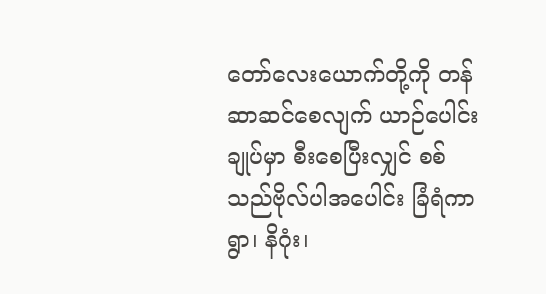တော်လေးယောက်တို့ကို တန်ဆာဆင်စေလျက် ယာဉ်ပေါင်းချုပ်မှာ စီးစေပြီးလျှင် စစ်သည်ဗိုလ်ပါအပေါင်း ခြံရံကာ ရွာ၊ နိဂုံး၊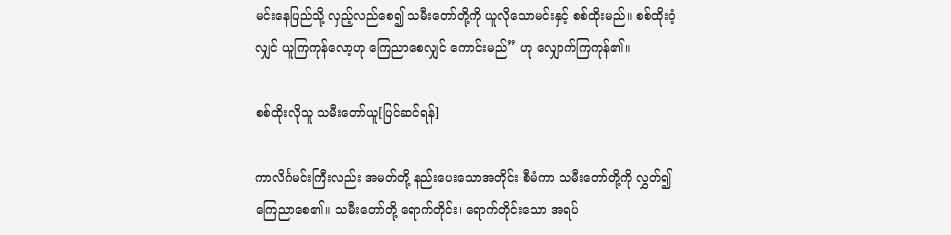မင်းနေပြည်သို့ လှည့်လည်စေ၍ သမီးတော်တို့ကို ယူလိုသောမင်းနှင့် စစ်ထိုးမည်။ စစ်ထိုးဝံ့လျှင် ယူကြကုန်လော့ဟု ကြေညာစေလျှင် ကောင်းမည်” ဟု လျှောက်ကြကုန်၏။

စစ်ထိုးလိုသူ သမီးတော်ယူ[ပြင်ဆင်ရန်]

ကာလိင်္ဂမင်းကြီးလည်း အမတ်တို့ နည်းပေးသောအတိုင်း စီမံကာ သမီးတော်တို့ကို လွှတ်၍ ကြေညာစေ၏။ သမီးတော်တို့ ရောက်တိုင်း၊ ရောက်တိုင်းသော အရပ်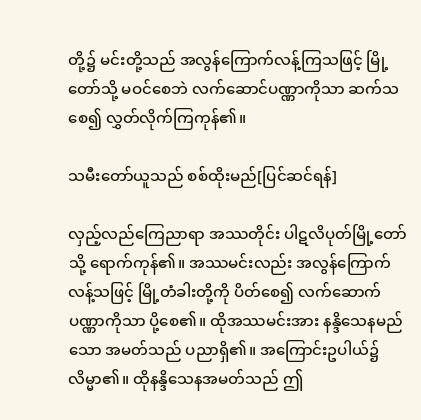တို့၌ မင်းတို့သည် အလွန်ကြောက်လန့်ကြသဖြင့် မြို့တော်သို့ မဝင်စေဘဲ လက်ဆောင်ပဏ္ဏာကိုသာ ဆက်သစေ၍ လွှတ်လိုက်ကြကုန်၏။

သမီးတော်ယူသည် စစ်ထိုးမည်[ပြင်ဆင်ရန်]

လှည့်လည်ကြေညာရာ အဿတိုင်း ပါဋလိပုတ်မြို့တော်သို့ ရောက်ကုန်၏။ အဿမင်းလည်း အလွန်ကြောက်လန့်သဖြင့် မြို့တံခါးတို့ကို ပိတ်စေ၍ လက်ဆောက်ပဏ္ဏာကိုသာ ပို့စေ၏။ ထိုအဿမင်းအား နန္ဒိသေနမည်သော အမတ်သည် ပညာရှိ၏။ အကြောင်းဥပါယ်၌ လိမ္မာ၏။ ထိုနန္ဒိသေနအမတ်သည် ဤ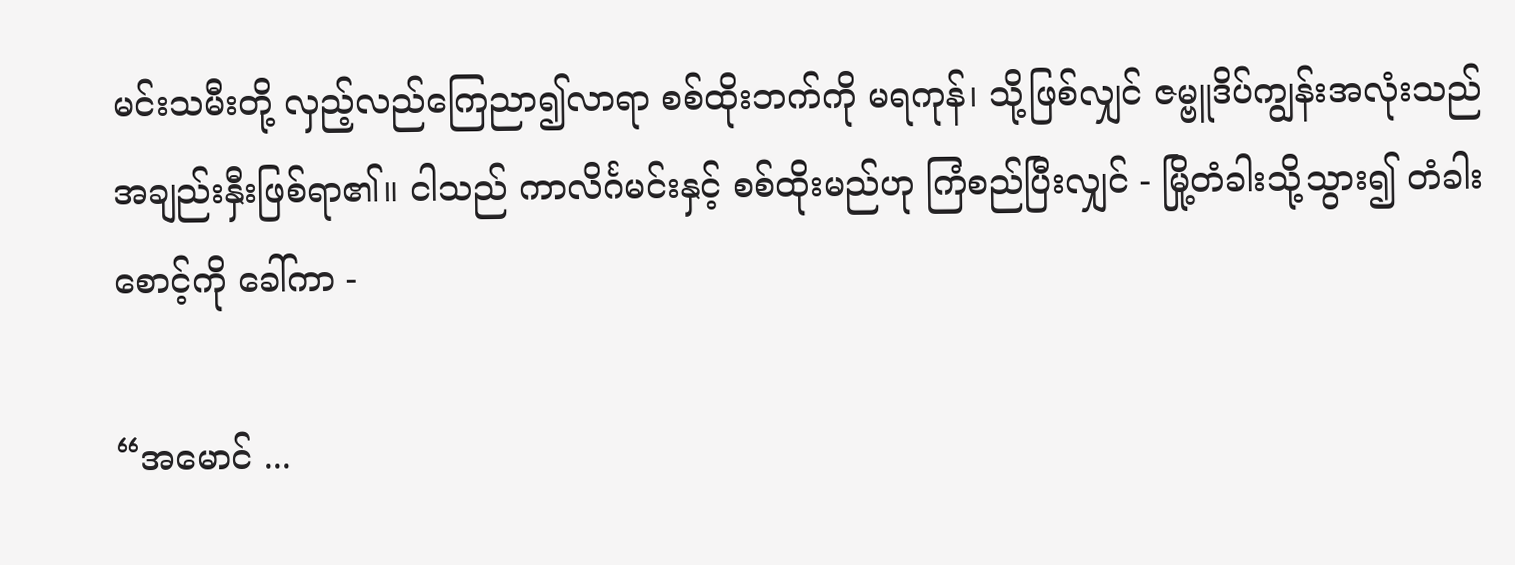မင်းသမီးတို့ လှည့်လည်ကြေညာ၍လာရာ စစ်ထိုးဘက်ကို မရကုန်၊ သို့ဖြစ်လျှင် ဇမ္ဗူဒိပ်ကျွန်းအလုံးသည် အချည်းနှီးဖြစ်ရာ၏။ ငါသည် ကာလိင်္ဂမင်းနှင့် စစ်ထိုးမည်ဟု ကြံစည်ပြီးလျှင် - မြို့တံခါးသို့သွား၍ တံခါးစောင့်ကို ခေါ်ကာ -

“အမောင် ...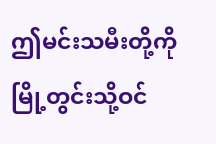ဤမင်းသမီးတို့ကို မြို့တွင်းသို့ဝင်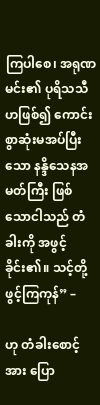ကြပါစေ၊ အရုဏမင်း၏ ပုရိသသီဟဖြစ်၍ ကောင်းစွာဆုံးမအပ်ပြီးသော နန္ဒိသေနအမတ်ကြီး ဖြစ်သောငါသည် တံခါးကို အဖွင့်ခိုင်း၏။ သင့်တို့ ဖွင့်ကြကုန်” –

ဟု တံခါးစောင့်အား ပြော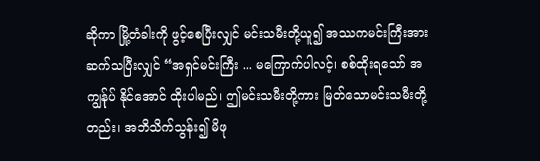ဆိုကာ မြို့တံခါးကို ဖွင့်စေပြီးလျှင် မင်းသမီးတို့ယူ၍ အဿကမင်းကြီးအား ဆက်သပြီးလျှင် “အရှင်မင်းကြီး ... မကြောက်ပါလင့်၊ စစ်ထိုးရသော် အကျွန်ုပ် နိုင်အောင် ထိုးပါမည်၊ ဤမင်းသမီးတို့ကား မြတ်သောမင်းသမီးတို့တည်း၊ အဘိသိက်သွန်း၍ မိဖု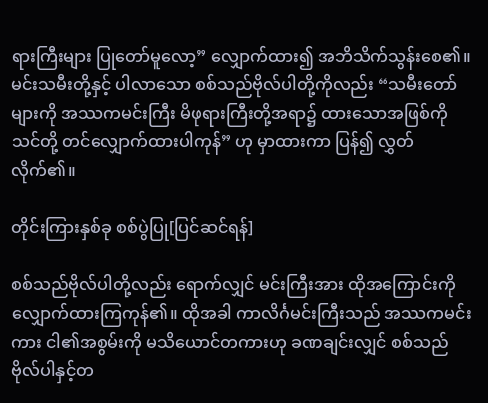ရားကြီးများ ပြုတော်မူလော့” လျှောက်ထား၍ အဘိသိက်သွန်းစေ၏။ မင်းသမီးတို့နှင့် ပါလာသော စစ်သည်ဗိုလ်ပါတို့ကိုလည်း “သမီးတော်များကို အဿကမင်းကြီး မိဖုရားကြီးတို့အရာ၌ ထားသောအဖြစ်ကို သင်တို့ တင်လျှောက်ထားပါကုန်” ဟု မှာထားကာ ပြန်၍ လွှတ်လိုက်၏။

တိုင်းကြားနှစ်ခု စစ်ပွဲပြု[ပြင်ဆင်ရန်]

စစ်သည်ဗိုလ်ပါတို့လည်း ရောက်လျှင် မင်းကြီးအား ထိုအကြောင်းကို လျှောက်ထားကြကုန်၏။ ထိုအခါ ကာလိင်္ဂမင်းကြီးသည် အဿကမင်းကား ငါ၏အစွမ်းကို မသိယောင်တကားဟု ခဏချင်းလျှင် စစ်သည်ဗိုလ်ပါနှင့်တ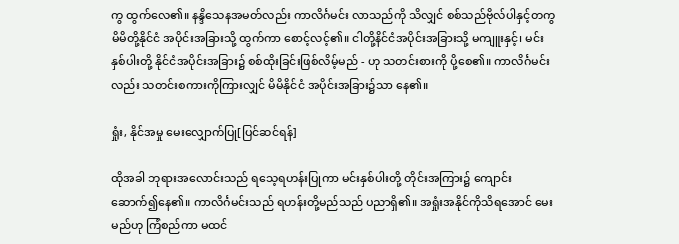ကွ ထွက်လေ၏။ နန္ဒိသေနအမတ်လည်း ကာလိင်္ဂမင်း လာသည်ကို သိလျှင် စစ်သည်ဗိုလ်ပါနှင့်တကွ မိမိတို့နိုင်ငံ အပိုင်းအခြားသို့ ထွက်ကာ စောင့်လင့်၏။ ငါတို့နိင်ငံအပိုင်းအခြားသို့ မကျူးနှင့်၊ မင်းနှစ်ပါးတို့ နိုင်ငံအပိုင်းအခြား၌ စစ်ထိုးခြင်းဖြစ်လိမ့်မည် - ဟု သတင်းစားကို ပို့စေ၏။ ကာလိင်္ဂမင်းလည်း သတင်းစကားကိုကြားလျှင် မိမိနိုင်ငံ အပိုင်းအခြား၌သာ နေ၏။

ရှုံး, နိုင်အမှု မေးလျှောက်ပြု[ပြင်ဆင်ရန်]

ထိုအခါ ဘုရားအလောင်းသည် ရသေ့ရဟန်းပြုကာ မင်းနှစ်ပါးတို့ တိုင်းအကြား၌ ကျောင်းဆောက်၍နေ၏။ ကာလိင်္ဂမင်းသည် ရဟန်းတို့မည်သည် ပညာရှိ၏။ အရှုံးအနိုင်ကိုသိရအောင် မေးမည်ဟု ကြံစည်ကာ မထင်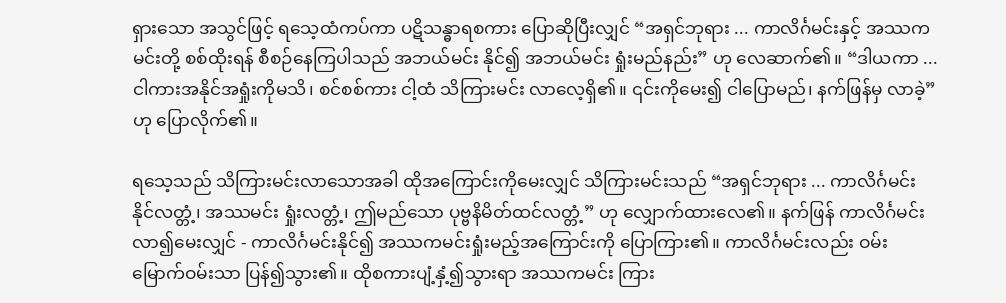ရှားသော အသွင်ဖြင့် ရသေ့ထံကပ်ကာ ပဋိသန္ဓာရစကား ပြောဆိုပြီးလျှင် “အရှင်ဘုရား ... ကာလိင်္ဂမင်းနှင့် အဿကမင်းတို့ စစ်ထိုးရန် စီစဉ်နေကြပါသည် အဘယ်မင်း နိုင်၍ အဘယ်မင်း ရှုံးမည်နည်း” ဟု လေဆာက်၏။ “ဒါယကာ ... ငါကားအနိုင်အရှုံးကိုမသိ၊ စင်စစ်ကား ငါ့ထံ သိကြားမင်း လာလေ့ရှိ၏။ ၎င်းကိုမေး၍ ငါပြောမည်၊ နက်ဖြန်မှ လာခဲ့” ဟု ပြောလိုက်၏။

ရသေ့သည် သိကြားမင်းလာသောအခါ ထိုအကြောင်းကိုမေးလျှင် သိကြားမင်းသည် “အရှင်ဘုရား ... ကာလိင်္ဂမင်း နိုင်လတ္တံ့၊ အဿမင်း ရှုံးလတ္တံ့၊ ဤမည်သော ပုဗ္ဗနိမိတ်ထင်လတ္တံ့” ဟု လျှောက်ထားလေ၏။ နက်ဖြန် ကာလိင်္ဂမင်း လာ၍မေးလျှင် - ကာလိင်္ဂမင်းနိုင်၍ အဿကမင်းရှုံးမည့်အကြောင်းကို ပြောကြား၏။ ကာလိင်္ဂမင်းလည်း ဝမ်းမြောက်ဝမ်းသာ ပြန်၍သွား၏။ ထိုစကားပျံ့နှံ့၍သွားရာ အဿကမင်း ကြား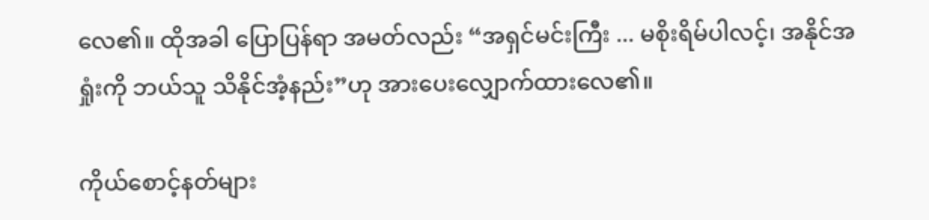လေ၏။ ထိုအခါ ပြောပြန်ရာ အမတ်လည်း “အရှင်မင်းကြီး ... မစိုးရိမ်ပါလင့်၊ အနိုင်အရှုံးကို ဘယ်သူ သိနိုင်အံ့နည်း”ဟု အားပေးလျှောက်ထားလေ၏။

ကိုယ်စောင့်နတ်များ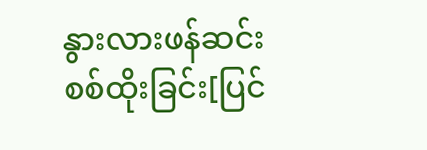နွားလားဖန်ဆင်း စစ်ထိုးခြင်း[ပြင်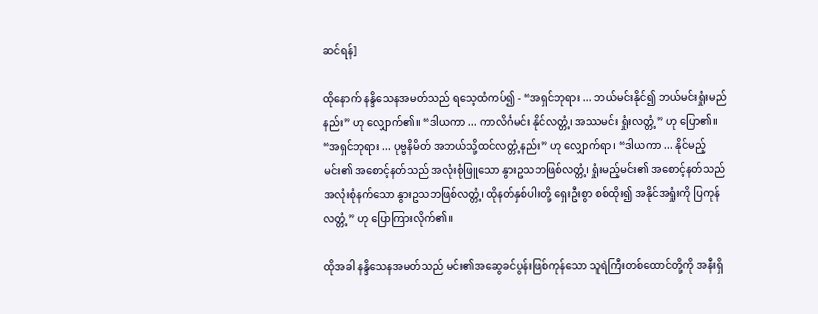ဆင်ရန်]

ထိုနောက် နန္ဒိသေနအမတ်သည် ရသေ့ထံကပ်၍ - “အရှင်ဘုရား ... ဘယ်မင်းနိုင်၍ ဘယ်မင်းရှုံးမည်နည်း” ဟု လျှောက်၏။ “ဒါယကာ ... ကာလိင်္ဂမင်း နိုင်လတ္တံ့၊ အဿမင်း ရှုံးလတ္တံ့” ဟု ပြော၏။ “အရှင်ဘုရား ... ပုဗ္ဗနိမိတ် အဘယ်သို့ထင်လတ္တံ့နည်း” ဟု လျှောက်ရာ၊ “ဒါယကာ ... နိုင်မည့်မင်း၏ အစောင့်နတ်သည် အလုံးစုံဖြူသော နွားဥသဘဖြစ်လတ္တံ့၊ ရှုံးမည့်မင်း၏ အစောင့်နတ်သည် အလုံးစုံနက်သော နွားဥသဘဖြစ်လတ္တံ့၊ ထိုနတ်နှစ်ပါးတို့ ရှေးဦးစွာ စစ်ထိုး၍ အနိုင်အရှုံးကို ပြကုန်လတ္တံ့” ဟု ပြောကြားလိုက်၏။

ထိုအခါ နန္ဒိသေနအမတ်သည် မင်း၏အဆွေခင်ပွန်းဖြစ်ကုန်သော သူရဲကြီးတစ်ထောင်တို့ကို အနီးရှိ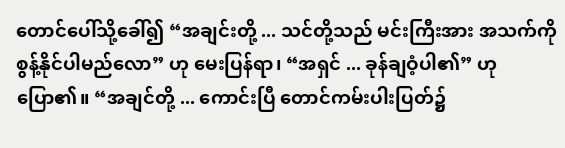တောင်ပေါ်သို့ခေါ်၍ “အချင်းတို့ ... သင်တို့သည် မင်းကြီးအား အသက်ကို စွန့်နိုင်ပါမည်လော” ဟု မေးပြန်ရာ၊ “အရှင် ... ခုန်ချဝံ့ပါ၏” ဟု ပြော၏။ “အချင်တို့ ... ကောင်းပြီ တောင်ကမ်းပါးပြတ်၌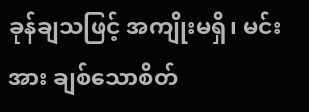ခုန်ချသဖြင့် အကျိုးမရှိ၊ မင်းအား ချစ်သောစိတ်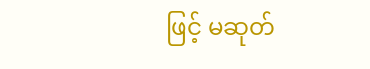ဖြင့် မဆုတ်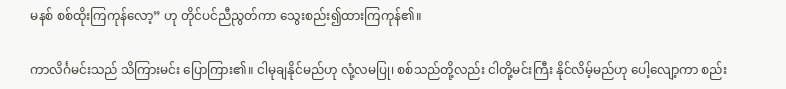မနစ် စစ်ထိုးကြကုန်လော့” ဟု တိုင်ပင်ညီညွတ်ကာ သွေးစည်း၍ထားကြကုန်၏။

ကာလိင်္ဂမင်းသည် သိကြားမင်း ပြောကြား၏။ ငါမုချနိုင်မည်ဟု လုံ့လမပြု၊ စစ်သည်တို့လည်း ငါတို့မင်းကြီး နိုင်လိမ့်မည်ဟု ပေါ့လျော့ကာ စည်း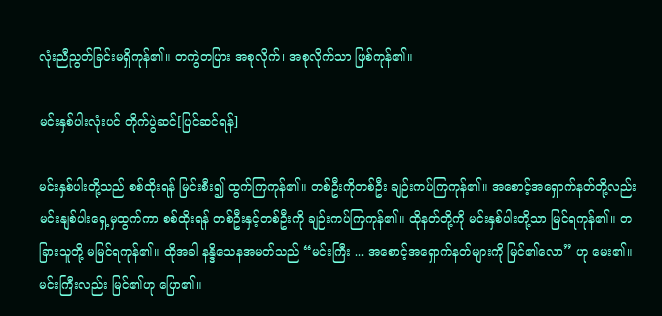လုံးညီညွတ်ခြင်းမရှိကုန်၏။ တကွဲတပြား အစုလိုက်၊ အစုလိုက်သာ ဖြစ်ကုန်၏။

မင်းနှစ်ပါးလုံးပင် တိုက်ပွဲဆင်[ပြင်ဆင်ရန်]

မင်းနှစ်ပါးတို့သည် စစ်ထိုးရန် မြင်းစီး၍ ထွက်ကြကုန်၏။ တစ်ဦးကိုတစ်ဦး ချဉ်းကပ်ကြကုန်၏။ အစောင့်အရှောက်နတ်တို့လည်း မင်းနျစ်ပါးရှေ့မှထွက်ကာ စစ်ထိုးရန် တစ်ဦးနှင့်တစ်ဦးကို ချဉ်းကပ်ကြကုန်၏။ ထိုနတ်တို့ကို မင်းနှစ်ပါးတို့သာ မြင်ရကုန်၏။ တခြားသူတို့ မမြင်ရကုန်၏။ ထိုအခါ နန္ဒိသေနအမတ်သည် “မင်းကြီး ... အစောင့်အရှောက်နတ်များကို မြင်၏လော” ဟု မေး၏။ မင်းကြီးလည်း မြင်၏ဟု ပြော၏။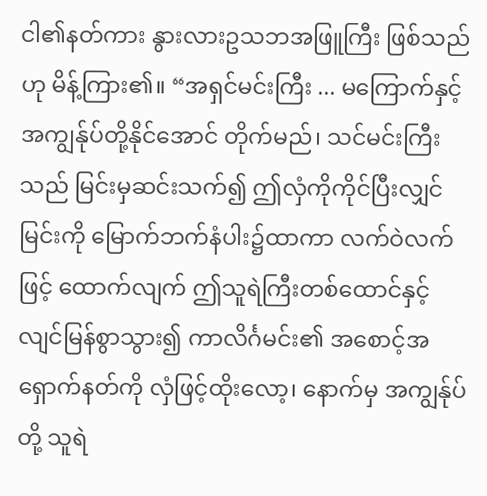ငါ၏နတ်ကား နွားလားဥသဘအဖြူကြီး ဖြစ်သည်ဟု မိန့်ကြား၏။ “အရှင်မင်းကြီး ... မကြောက်နှင့် အကျွန်ုပ်တို့နိုင်အောင် တိုက်မည်၊ သင်မင်းကြီးသည် မြင်းမှဆင်းသက်၍ ဤလှံကိုကိုင်ပြီးလျှင် မြင်းကို မြောက်ဘက်နံပါး၌ထာကာ လက်ဝဲလက်ဖြင့် ထောက်လျက် ဤသူရဲကြီးတစ်ထောင်နှင့် လျင်မြန်စွာသွား၍ ကာလိင်္ဂမင်း၏ အစောင့်အရှောက်နတ်ကို လှံဖြင့်ထိုးလော့၊ နောက်မှ အကျွန်ုပ်တို့ သူရဲ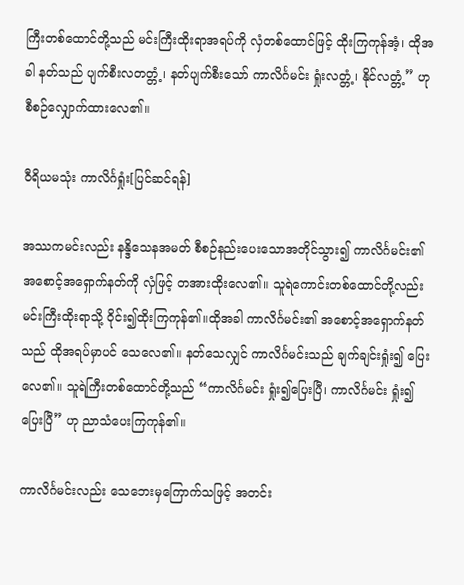ကြီးတစ်ထောင်တို့သည် မင်းကြီးထိုးရာအရပ်ကို လှံတစ်ထောင်ဖြင့် ထိုးကြကုန်အံ့၊ ထိုအခါ နတ်သည် ပျက်စီးလတတ္တံ့၊ နတ်ပျက်စီးသော် ကာလိင်္ဂမင်း ရှုံးလတ္တံ့၊ နိုင်လတ္တံ့” ဟု စီစဉ်လျှောက်ထားလေ၏။

ဝီရိယမသုံး ကာလိင်္ဂရှုံး[ပြင်ဆင်ရန်]

အဿကမင်းလည်း နန္ဒိသေနအမတ် စီစဉ်နည်းပေးသောအတိုင်သွား၍ ကာလိင်္ဂမင်း၏ အစောင့်အရှောက်နတ်ကို လှံဖြင့် တအားထိုးလေ၏။ သူရဲကောင်းတစ်ထောင်တို့လည်း မင်းကြီးထိုးရာသို့ ဝိုင်း၍ထိုးကြကုန်၏။ထိုအခါ ကာလိင်္ဂမင်း၏ အစောင့်အရှောက်နတ်သည် ထိုအရပ်မှာပင် သေလေ၏။ နတ်သေလျှင် ကာလိင်္ဂမင်းသည် ချက်ချင်းရှုံး၍ ပြေးလေ၏။ သူရဲကြီးတစ်ထောင်တို့သည် “ကာလိင်္ဂမင်း ရှုံး၍ပြေးပြီ၊ ကာလိင်္ဂမင်း ရှုံး၍ပြေးပြီ” ဟု ညာသံပေးကြကုန်၏။

ကာလိင်္ဂမင်းလည်း သေဘေးမှကြောက်သဖြင့် အတင်း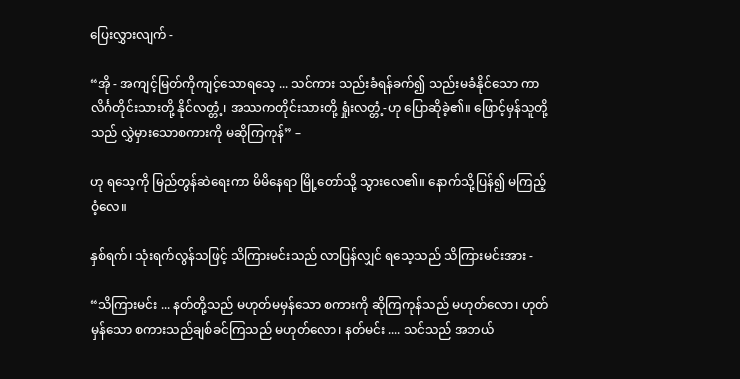ပြေးလွှားလျက် -

“အို - အကျင့်မြတ်ကိုကျင့်သောရသေ့ ... သင်ကား သည်းခံရန်ခက်၍ သည်းမခံနိုင်သော ကာလိင်္ဂတိုင်းသားတို့ နိုင်လတ္တံ့၊ အဿကတိုင်းသားတို့ ရှုံးလတ္တံ့-ဟု ပြောဆိုခဲ့၏။ ဖြောင့်မှန်သူတို့သည် လွှဲမှားသောစကားကို မဆိုကြကုန်” –

ဟု ရသေ့ကို မြည်တွန်ဆဲရေးကာ မိမိနေရာ မြို့တော်သို့ သွားလေ၏။ နောက်သို့ပြန်၍ မကြည့်ဝံ့လေ။

နှစ်ရက်၊ သုံးရက်လွန်သဖြင့် သိကြားမင်းသည် လာပြန်လျှင် ရသေ့သည် သိကြားမင်းအား -

“သိကြားမင်း ... နတ်တို့သည် မဟုတ်မမှန်သော စကားကို ဆိုကြကုန်သည် မဟုတ်လော၊ ဟုတ်မှန်သော စကားသည်ချစ်ခင်ကြသည် မဟုတ်လော၊ နတ်မင်း .... သင်သည် အဘယ်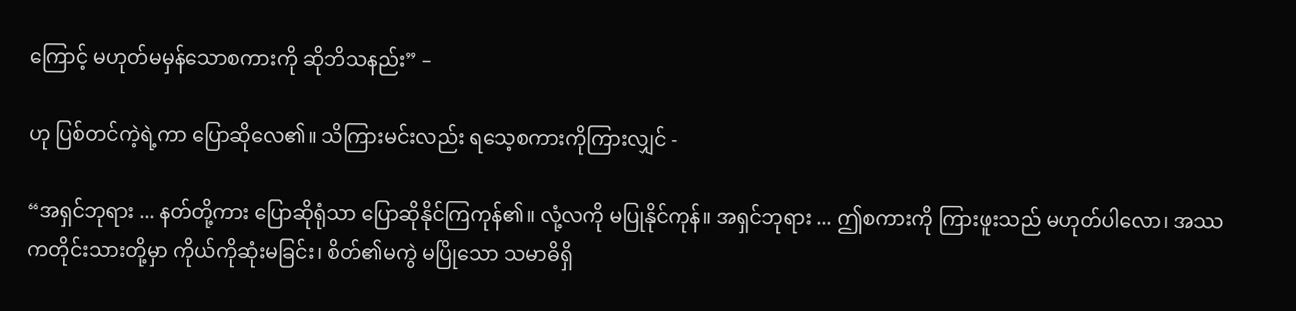ကြောင့် မဟုတ်မမှန်သောစကားကို ဆိုဘိသနည်း” –

ဟု ပြစ်တင်ကဲ့ရဲ့ကာ ပြောဆိုလေ၏။ သိကြားမင်းလည်း ရသေ့စကားကိုကြားလျှင် -

“အရှင်ဘုရား ... နတ်တို့ကား ပြောဆိုရုံသာ ပြောဆိုနိုင်ကြကုန်၏။ လုံ့လကို မပြုနိုင်ကုန်။ အရှင်ဘုရား ... ဤစကားကို ကြားဖူးသည် မဟုတ်ပါလော၊ အဿကတိုင်းသားတို့မှာ ကိုယ်ကိုဆုံးမခြင်း၊ စိတ်၏မကွဲ မပြိုသော သမာဓိရှိ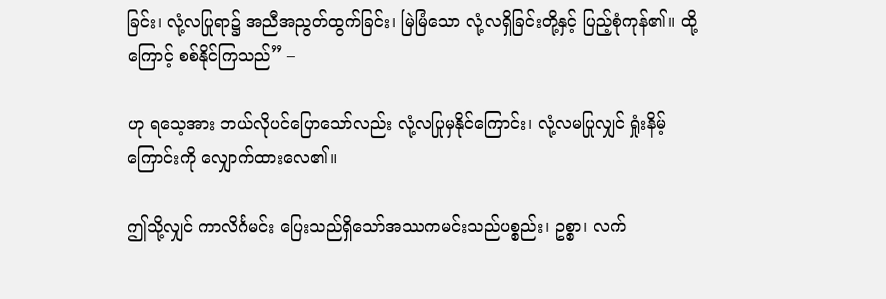ခြင်း၊ လုံ့လပြုရာ၌ အညီအညွတ်ထွက်ခြင်း၊ မြဲမြံသော လုံ့လရှိခြင်းတို့နှင့် ပြည့်စုံကုန်၏။ ထို့ကြောင့် စစ်နိုင်ကြသည်” –

ဟု ရသေ့အား ဘယ်လိုပင်ပြောသော်လည်း လုံ့လပြုမှနိုင်ကြောင်း၊ လုံ့လမပြုလျှင် ရှုံးနိမ့်ကြောင်းကို လျှောက်ထားလေ၏။

ဤသို့လျှင် ကာလိင်္ဂမင်း ပြေးသည်ရှိသော်အဿကမင်းသည်ပစ္စည်း၊ ဥစ္စာ၊ လက်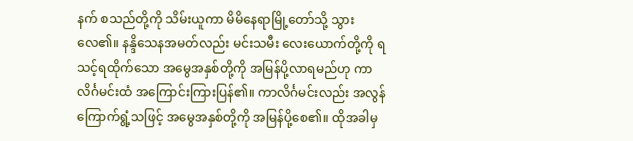နက် စသည်တို့ကို သိမ်းယူကာ မိမိနေရာမြို့တော်သို့ သွားလေ၏။ နန္ဒိသေနအမတ်လည်း မင်းသမီး လေးယောက်တို့ကို ရသင့်ရထိုက်သော အမွေအနှစ်တို့ကို အမြန်ပို့လာရမည်ဟု ကာလိင်္ဂမင်းထံ အကြောင်းကြားပြန်၏။ ကာလိင်္ဂမင်းလည်း အလွန်ကြောက်ရွံ့သဖြင့် အမွေအနှစ်တို့ကို အမြန်ပို့စေ၏။ ထိုအခါမှ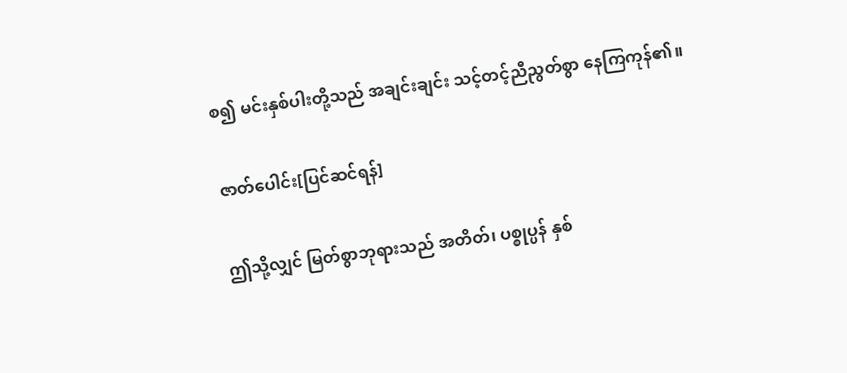စ၍ မင်းနှစ်ပါးတို့သည် အချင်းချင်း သင့်တင့်ညီညွတ်စွာ နေကြကုန်၏။

ဇာတ်ပေါင်း[ပြင်ဆင်ရန်]

ဤသို့လျှင် မြတ်စွာဘုရားသည် အတိတ်၊ ပစ္စုပ္ပန် နှစ်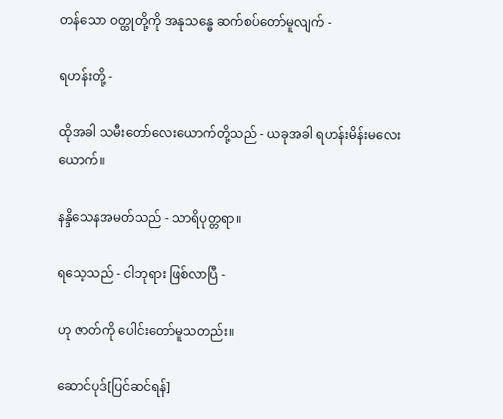တန်သော ဝတ္ထုတို့ကို အနုသန္ဓေ ဆက်စပ်တော်မူလျက် -

ရဟန်းတို့ -

ထိုအခါ သမီးတော်လေးယောက်တို့သည် - ယခုအခါ ရဟန်းမိန်းမလေးယောက်။

နန္ဒိသေနအမတ်သည် - သာရိပုတ္တရာ။

ရသေ့သည် - ငါဘုရား ဖြစ်လာပြီ -

ဟု ဇာတ်ကို ပေါင်းတော်မူသတည်း။

ဆောင်ပုဒ်[ပြင်ဆင်ရန်]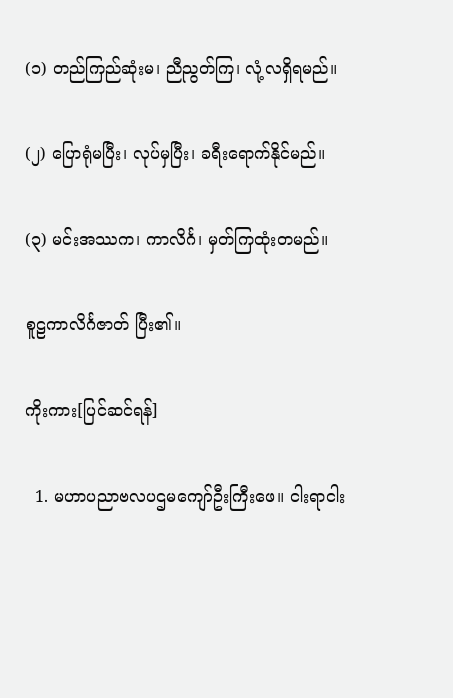(၁) တည်ကြည်ဆုံးမ၊ ညီညွတ်ကြ၊ လုံ့လရှိရမည်။

(၂) ပြောရုံမပြီး၊ လုပ်မှပြီး၊ ခရီးရောက်နိုင်မည်။

(၃) မင်းအဿက၊ ကာလိင်္ဂ၊ မှတ်ကြထုံးတမည်။

စူဠကာလိင်္ဂဇာတ် ပြီး၏။

ကိုးကား[ပြင်ဆင်ရန်]

  1. မဟာပညာဗလပဌမကျော်ဦးကြီးဖေ။ ငါးရာငါး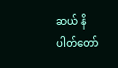ဆယ် နိပါတ်တော်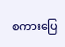စကားပြေ